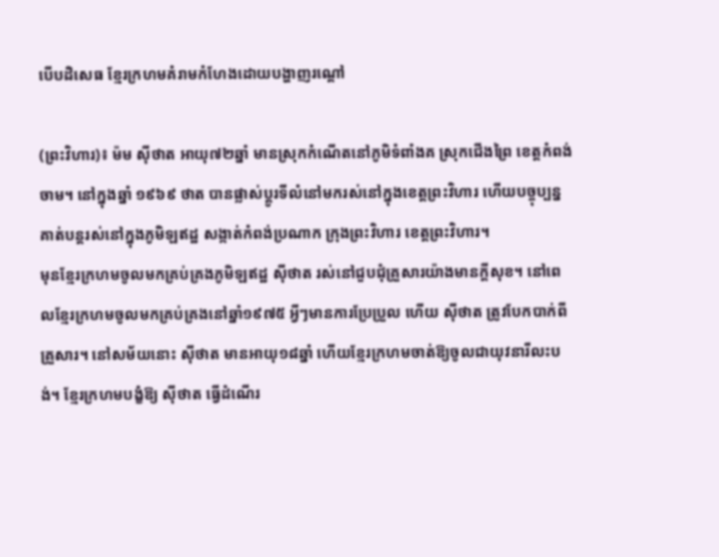បើបដិសេធ ខ្មែរក្រហមគំរាមកំហែងដោយបង្ហាញរណ្តៅ

(ព្រះវិហារ)៖ ម៉ម ស៊ីថាត អាយុ៧២ឆ្នាំ មានស្រុកកំណើតនៅភូមិទំពាំងគ ស្រុកជើងព្រៃ ខេត្តកំពង់ចាម។ នៅក្នុងឆ្នាំ ១៩៦៩ ថាត បានផ្លាស់ប្តូរទីលំនៅមករស់នៅក្នុងខេត្តព្រះវិហារ ហើយបច្ចុប្បន្ន គាត់បន្តរស់នៅក្នុងភូមិឡឥដ្ឋ សង្កាត់កំពង់ប្រណាក ក្រុងព្រះវិហារ ខេត្តព្រះវិហារ។
មុនខ្មែរក្រហមចូលមកគ្រប់គ្រងភូមិឡឥដ្ឋ ស៊ីថាត រស់នៅជួបជុំគ្រួសារយ៉ាងមានក្តីសុខ។ នៅពេលខ្មែរក្រហមចូលមកគ្រប់គ្រងនៅឆ្នាំ១៩៧៥ អ្វីៗមានការប្រែប្រួល ហើយ ស៊ីថាត ត្រូវបែកបាក់ពីគ្រួសារ។ នៅសម័យនោះ ស៊ីថាត មានអាយុ១៨ឆ្នាំ ហើយខ្មែរក្រហមចាត់ឱ្យចូលជាយុវនារីលះបង់។ ខ្មែរក្រហមបង្ខំឱ្យ ស៊ីថាត ធ្វើដំណើរ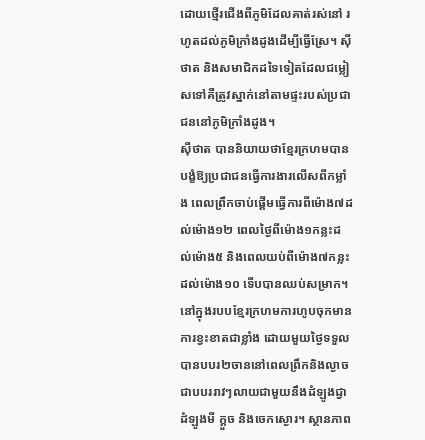ដោយថ្មើរជើងពីភូមិដែលគាត់រស់នៅ រហូតដល់ភូមិក្រាំងដូងដើម្បីធ្វើស្រែ។ ស៊ីថាត និងសមាជិកដទៃទៀតដែលជម្លៀសទៅគឺត្រូវស្នាក់នៅតាមផ្ទះរបស់ប្រជាជននៅភូមិក្រាំងដូង។
ស៊ីថាត បាននិយាយថាខ្មែរក្រហមបានបង្ខំឱ្យប្រជាជនធ្វើការងារលើសពីកម្លាំង ពេលព្រឹកចាប់ផ្តើមធ្វើការពីម៉ោង៧ដល់ម៉ោង១២ ពេលថ្ងៃពីម៉ោង១កន្លះដល់ម៉ោង៥ និងពេលយប់ពីម៉ោង៧កន្លះដល់ម៉ោង១០ ទើបបានឈប់សម្រាក។ នៅក្នុងរបបខ្មែរក្រហមការហូបចុកមានការខ្វះខាតជាខ្លាំង ដោយមួយថ្ងៃទទួលបានបបរ២ចាននៅពេលព្រឹកនិងល្ងាច ជាបបររាវៗលាយជាមួយនឹងដំឡូងជ្វា ដំឡូងមី ក្ដួច និងចេកស្ងោរ។ ស្ថានភាព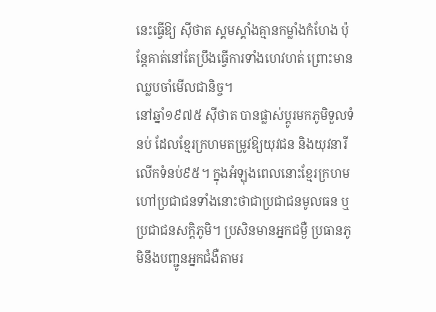នេះធ្វើឱ្យ ស៊ីថាត ស្គមស្គាំងគ្មានកម្លាំងកំហែង ប៉ុន្តែគាត់នៅតែប្រឹងធ្វើការទាំងហេវហត់ ព្រោះមានឈ្លបចាំមើលជានិច្ច។
នៅឆ្នាំ១៩៧៥ ស៊ីថាត បានផ្លាស់ប្ដូរមកភូមិទួលទំនប់ ដែលខ្មែរក្រហមតម្រូវឱ្យយុវជន និងយុវនារីលើកទំនប់៩៥។ ក្នុងអំឡុងពេលនោះខ្មែរក្រហមហៅប្រជាជនទាំងនោះថាជាប្រជាជនមូលធន ឬប្រជាជនសក្តិភូមិ។ ប្រសិនមានអ្នកជម្ងឺ ប្រធានភូមិនឹងបញ្ជូនអ្នកជំងឺតាមរ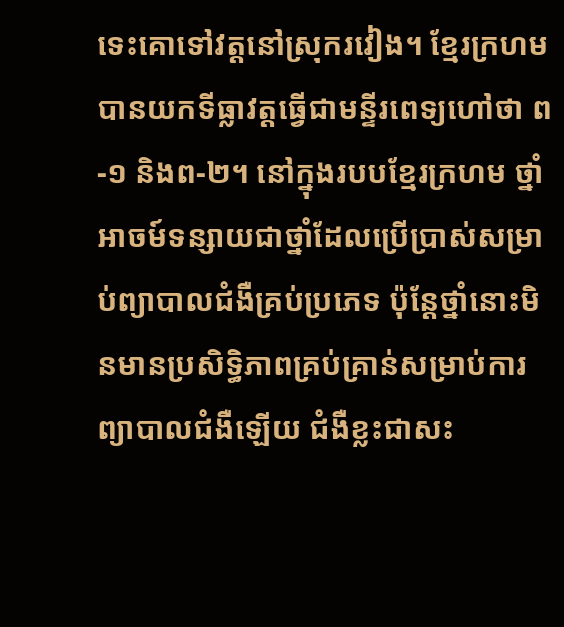ទេះគោទៅវត្តនៅស្រុករវៀង។ ខ្មែរក្រហមបានយកទីធ្លាវត្តធ្វើជាមន្ទីរពេទ្យហៅថា ព-១ និងព-២។ នៅក្នុងរបបខ្មែរក្រហម ថ្នាំអាចម៍ទន្សាយជាថ្នាំដែលប្រើប្រាស់សម្រាប់ព្យាបាលជំងឺគ្រប់ប្រភេទ ប៉ុន្តែថ្នាំនោះមិនមានប្រសិទ្ធិភាពគ្រប់គ្រាន់សម្រាប់ការព្យាបាលជំងឺឡើយ ជំងឺខ្លះជាសះ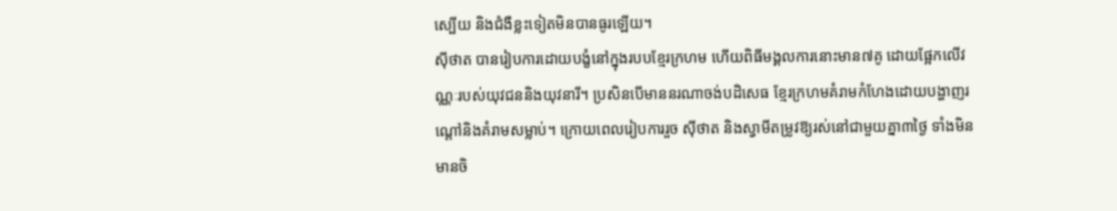ស្បើយ និងជំងឺខ្លះទៀតមិនបានធូរឡើយ។
ស៊ីថាត បានរៀបការដោយបង្ខំនៅក្នុងរបបខ្មែរក្រហម ហើយពិធីមង្គលការនោះមាន៧គូ ដោយផ្អែកលើវណ្ណៈរបស់យុវជននិងយុវនារី។ ប្រសិនបើមាននរណាចង់បដិសេធ ខ្មែរក្រហមគំរាមកំហែងដោយបង្ហាញរណ្តៅនិងគំរាមសម្លាប់។ ក្រោយពេលរៀបការរួច ស៊ីថាត និងស្វាមីតម្រូវឱ្យរស់នៅជាមួយគ្នា៣ថ្ងៃ ទាំងមិនមានចិ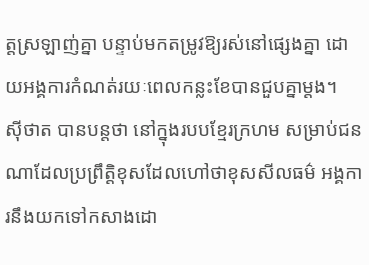ត្តស្រឡាញ់គ្នា បន្ទាប់មកតម្រូវឱ្យរស់នៅផ្សេងគ្នា ដោយអង្គការកំណត់រយៈពេលកន្លះខែបានជួបគ្នាម្តង។
ស៊ីថាត បានបន្តថា នៅក្នុងរបបខ្មែរក្រហម សម្រាប់ជនណាដែលប្រព្រឹត្តិខុសដែលហៅថាខុសសីលធម៌ អង្គការនឹងយកទៅកសាងដោ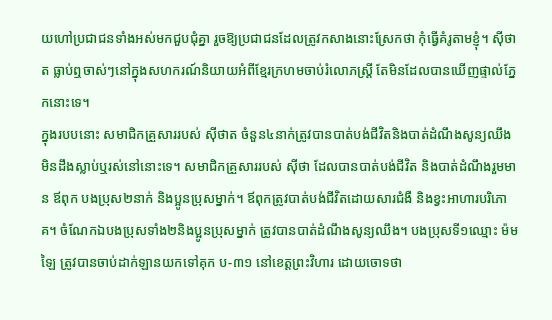យហៅប្រជាជនទាំងអស់មកជួបជុំគ្នា រួចឱ្យប្រជាជនដែលត្រូវកសាងនោះស្រែកថា កុំធ្វើគំរូតាមខ្ញុំ។ ស៊ីថាត ធ្លាប់ឮចាស់ៗនៅក្នុងសហករណ៍និយាយអំពីខ្មែរក្រហមចាប់រំលោភស្ត្រី តែមិនដែលបានឃើញផ្ទាល់ភ្នែកនោះទេ។
ក្នុងរបបនោះ សមាជិកគ្រួសាររបស់ ស៊ីថាត ចំនួន៤នាក់ត្រូវបានបាត់បង់ជីវិតនិងបាត់ដំណឹងសូន្យឈឹងមិនដឹងស្លាប់ឬរស់នៅនោះទេ។ សមាជិកគ្រួសាររបស់ ស៊ីថា ដែលបានបាត់បង់ជីវិត និងបាត់ដំណឹងរួមមាន ឪពុក បងប្រុស២នាក់ និងប្អូនប្រុសម្នាក់។ ឪពុកត្រូវបាត់បង់ជីវិតដោយសារជំងឺ និងខ្វះអាហារបរិភោគ។ ចំណែកឯបងប្រុសទាំង២និងប្អូនប្រុសម្នាក់ ត្រូវបានបាត់ដំណឹងសូន្យឈឹង។ បងប្រុសទី១ឈ្មោះ ម៉ម ឡៃ ត្រូវបានចាប់ដាក់ឡានយកទៅគុក ប-៣១ នៅខេត្តព្រះវិហារ ដោយចោទថា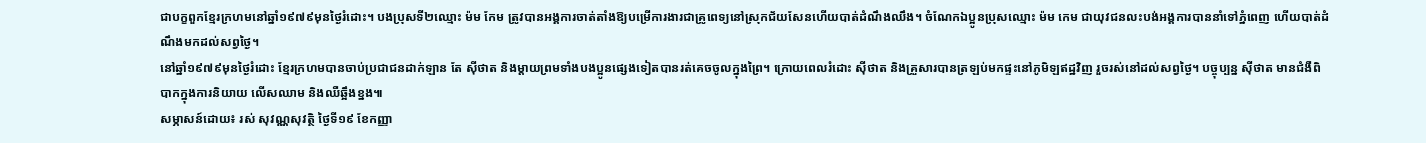ជាបក្ខពួកខ្មែរក្រហមនៅឆ្នាំ១៩៧៩មុនថ្ងៃរំដោះ។ បងប្រុសទី២ឈ្មោះ ម៉ម កែម ត្រូវបានអង្គការចាត់តាំងឱ្យបម្រើការងារជាគ្រូពេទ្យនៅស្រុកជ័យសែនហើយបាត់ដំណឹងឈឹង។ ចំណែកឯប្អូនប្រុសឈ្មោះ ម៉ម កេម ជាយុវជនលះបង់អង្គការបាននាំទៅភ្នំពេញ ហើយបាត់ដំណឹងមកដល់សព្វថ្ងៃ។
នៅឆ្នាំ១៩៧៩មុនថ្ងៃរំដោះ ខ្មែរក្រហមបានចាប់ប្រជាជនដាក់ឡាន តែ ស៊ីថាត និងម្តាយព្រមទាំងបងប្អូនផ្សេងទៀតបានរត់គេចចូលក្នុងព្រៃ។ ក្រោយពេលរំដោះ ស៊ីថាត និងគ្រួសារបានត្រឡប់មកផ្ទះនៅភូមិឡឥដ្ឋវិញ រួចរស់នៅដល់សព្វថ្ងៃ។ បច្ចុប្បន្ន ស៊ីថាត មានជំងឺពិបាកក្នុងការនិយាយ លើសឈាម និងឈឺឆ្អឹងខ្នង៕
សម្ភាសន៍ដោយ៖ រស់ សុវណ្ណសុវត្ថិ ថ្ងៃទី១៩ ខែកញ្ញា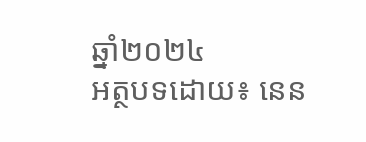ឆ្នាំ២០២៤
អត្ថបទដោយ៖ នេន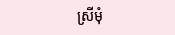ស្រីមុំ